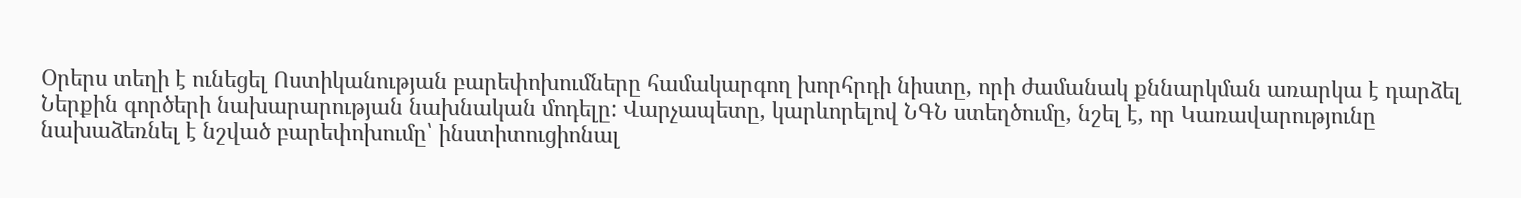Օրերս տեղի է ունեցել Ոստիկանության բարեփոխումները համակարգող խորհրդի նիստը, որի ժամանակ քննարկման առարկա է դարձել Ներքին գործերի նախարարության նախնական մոդելը: Վարչապետը, կարևորելով ՆԳՆ ստեղծումը, նշել է, որ Կառավարությունը նախաձեռնել է նշված բարեփոխումը՝ ինստիտուցիոնալ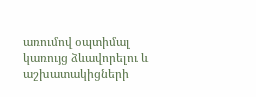առումով օպտիմալ կառույց ձևավորելու և աշխատակիցների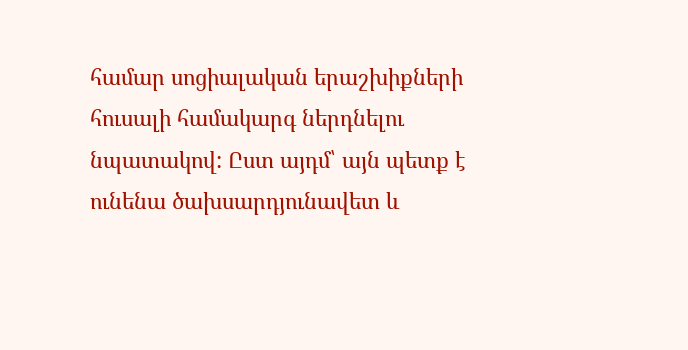համար սոցիալական երաշխիքների հուսալի համակարգ ներդնելու նպատակով: Ըստ այդմ՝ այն պետք է ունենա ծախսարդյունավետ և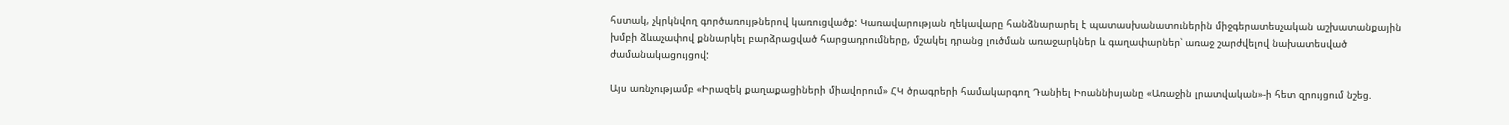հստակ, չկրկնվող գործառույթներով կառուցվածք: Կառավարության ղեկավարը հանձնարարել է պատասխանատուներին միջգերատեսչական աշխատանքային խմբի ձևաչափով քննարկել բարձրացված հարցադրումները, մշակել դրանց լուծման առաջարկներ և գաղափարներ՝ առաջ շարժվելով նախատեսված ժամանակացույցով:

Այս առնչությամբ «Իրազեկ քաղաքացիների միավորում» ՀԿ ծրագրերի համակարգող Դանիել Իոաննիսյանը «Առաջին լրատվական»-ի հետ զրույցում նշեց.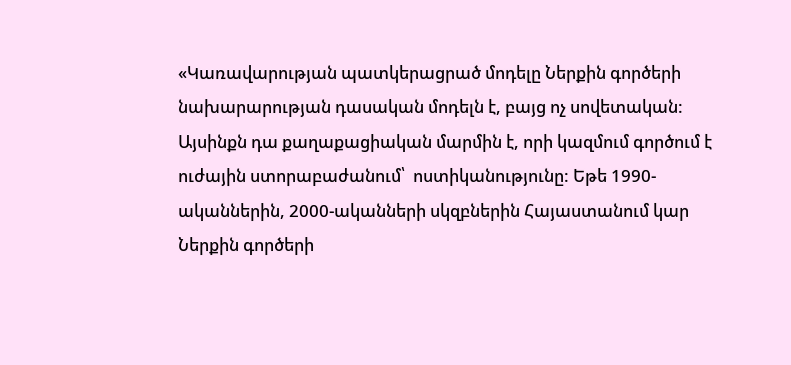«Կառավարության պատկերացրած մոդելը Ներքին գործերի նախարարության դասական մոդելն է, բայց ոչ սովետական: Այսինքն դա քաղաքացիական մարմին է, որի կազմում գործում է ուժային ստորաբաժանում՝  ոստիկանությունը: Եթե 1990-ականներին, 2000-ականների սկզբներին Հայաստանում կար Ներքին գործերի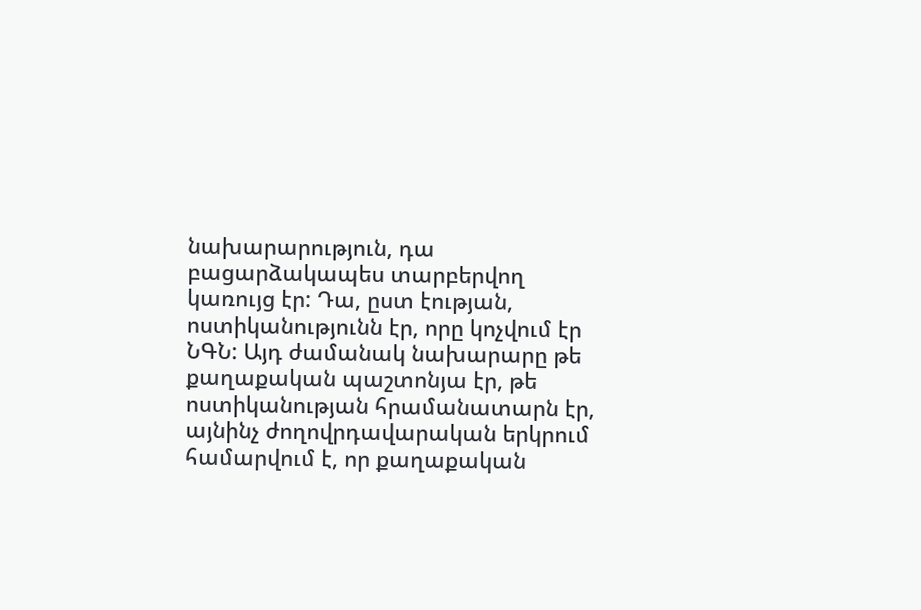նախարարություն, դա բացարձակապես տարբերվող կառույց էր: Դա, ըստ էության, ոստիկանությունն էր, որը կոչվում էր ՆԳՆ: Այդ ժամանակ նախարարը թե քաղաքական պաշտոնյա էր, թե ոստիկանության հրամանատարն էր, այնինչ ժողովրդավարական երկրում համարվում է, որ քաղաքական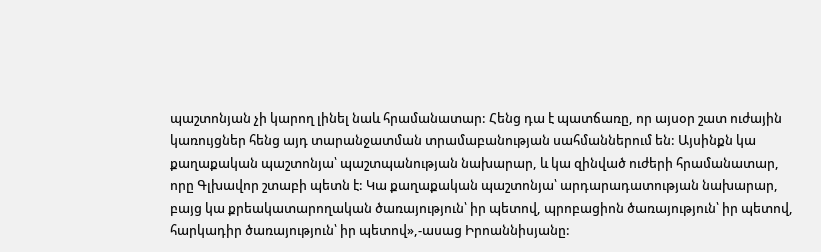պաշտոնյան չի կարող լինել նաև հրամանատար: Հենց դա է պատճառը, որ այսօր շատ ուժային կառույցներ հենց այդ տարանջատման տրամաբանության սահմաններում են: Այսինքն կա քաղաքական պաշտոնյա՝ պաշտպանության նախարար, և կա զինված ուժերի հրամանատար, որը Գլխավոր շտաբի պետն է: Կա քաղաքական պաշտոնյա՝ արդարադատության նախարար, բայց կա քրեակատարողական ծառայություն՝ իր պետով, պրոբացիոն ծառայություն՝ իր պետով, հարկադիր ծառայություն՝ իր պետով»,-ասաց Իրոաննիսյանը: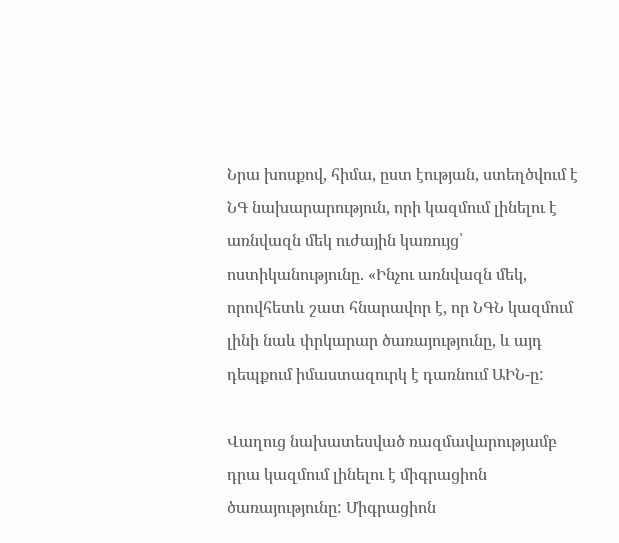Նրա խոսքով, հիմա, ըստ էության, ստեղծվում է ՆԳ նախարարություն, որի կազմում լինելու է առնվազն մեկ ուժային կառույց՝ ոստիկանությունը. «Ինչու առնվազն մեկ, որովհետև շատ հնարավոր է, որ ՆԳՆ կազմում լինի նաև փրկարար ծառայությունը, և այդ դեպքում իմաստազուրկ է դառնում ԱԻՆ-ը:

Վաղուց նախատեսված ռազմավարությամբ դրա կազմում լինելու է միգրացիոն ծառայությունը: Միգրացիոն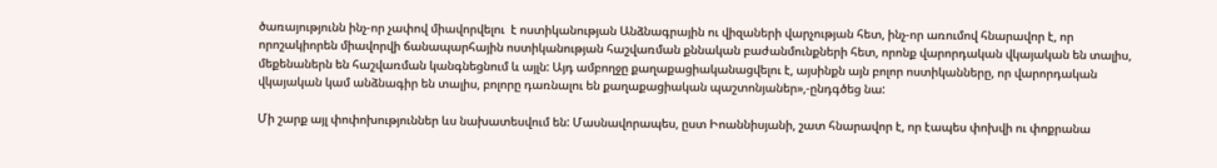ծառայությունն ինչ-որ չափով միավորվելու  է ոստիկանության Անձնագրային ու վիզաների վարչության հետ, ինչ-որ առումով հնարավոր է, որ որոշակիորեն միավորվի ճանապարհային ոստիկանության հաշվառման քննական բաժանմունքների հետ, որոնք վարորդական վկայական են տալիս, մեքենաներն են հաշվառման կանգնեցնում և այլն: Այդ ամբողջը քաղաքացիականացվելու է, այսինքն այն բոլոր ոստիկանները, որ վարորդական վկայական կամ անձնագիր են տալիս, բոլորը դառնալու են քաղաքացիական պաշտոնյաներ»,-ընդգծեց նա:

Մի շարք այլ փոփոխություններ ևս նախատեսվում են: Մասնավորապես, ըստ Իոաննիսյանի, շատ հնարավոր է, որ էապես փոխվի ու փոքրանա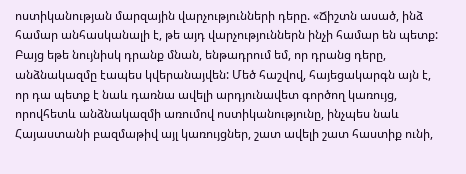ոստիկանության մարզային վարչությունների դերը. «Ճիշտն ասած, ինձ համար անհասկանալի է, թե այդ վարչություններն ինչի համար են պետք: Բայց եթե նույնիսկ դրանք մնան, ենթադրում եմ, որ դրանց դերը, անձնակազմը էապես կվերանայվեն: Մեծ հաշվով, հայեցակարգն այն է, որ դա պետք է նաև դառնա ավելի արդյունավետ գործող կառույց, որովհետև անձնակազմի առումով ոստիկանությունը, ինչպես նաև Հայաստանի բազմաթիվ այլ կառույցներ, շատ ավելի շատ հաստիք ունի,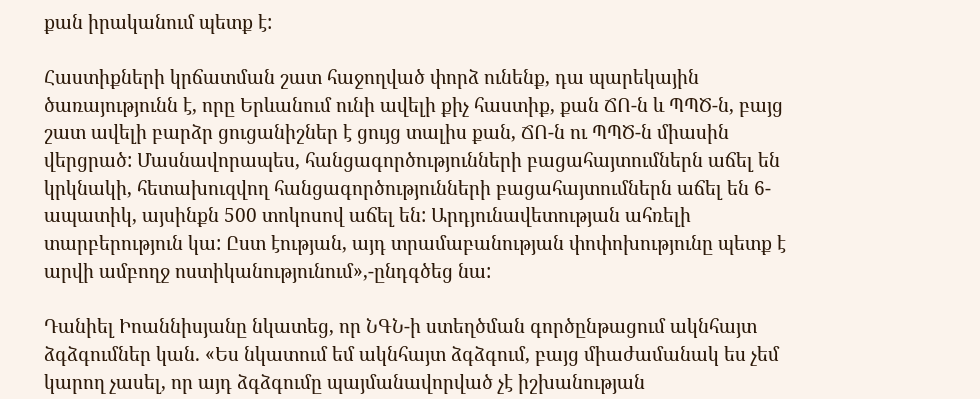քան իրականում պետք է:

Հաստիքների կրճատման շատ հաջողված փորձ ունենք, դա պարեկային ծառայությունն է, որը Երևանում ունի ավելի քիչ հաստիք, քան ՃՈ-ն և ՊՊԾ-ն, բայց շատ ավելի բարձր ցուցանիշներ է ցույց տալիս քան, ՃՈ-ն ու ՊՊԾ-ն միասին վերցրած: Մասնավորապես, հանցագործությունների բացահայտումներն աճել են կրկնակի, հետախուզվող հանցագործությունների բացահայտումներն աճել են 6-ապատիկ, այսինքն 500 տոկոսով աճել են: Արդյունավետության ահռելի տարբերություն կա: Ըստ էության, այդ տրամաբանության փոփոխությունը պետք է արվի ամբողջ ոստիկանությունում»,-ընդգծեց նա:

Դանիել Իոաննիսյանը նկատեց, որ ՆԳՆ-ի ստեղծման գործընթացում ակնհայտ ձգձգումներ կան. «Ես նկատում եմ ակնհայտ ձգձգում, բայց միաժամանակ ես չեմ կարող չասել, որ այդ ձգձգումը պայմանավորված չէ իշխանության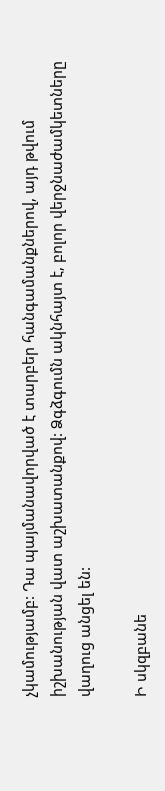չկամությամբ: Դա պայմանավորված է տարբեր հանգամանքներով, այդ թվում իշխանության վատ աշխատանքով: Ձգձգումն ակնհայտ է, բոլոր վերջնաժամկետները  վաղուց անցել են:

Ի սկզբանե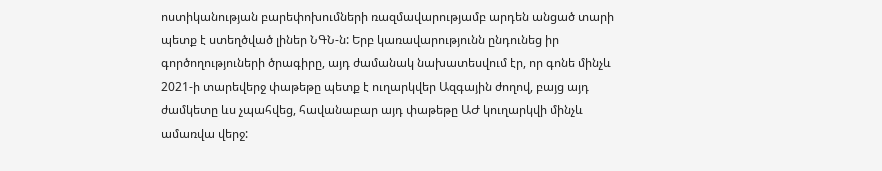ոստիկանության բարեփոխումների ռազմավարությամբ արդեն անցած տարի պետք է ստեղծված լիներ ՆԳՆ-ն: Երբ կառավարությունն ընդունեց իր գործողություների ծրագիրը, այդ ժամանակ նախատեսվում էր, որ գոնե մինչև 2021-ի տարեվերջ փաթեթը պետք է ուղարկվեր Ազգային ժողով, բայց այդ ժամկետը ևս չպահվեց, հավանաբար այդ փաթեթը ԱԺ կուղարկվի մինչև ամառվա վերջ: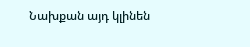Նախքան այդ կլինեն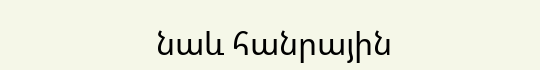նաև հանրային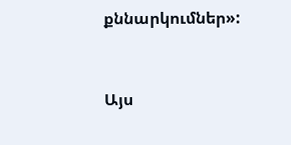քննարկումներ»:


Այս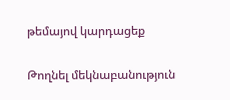թեմայով կարդացեք

Թողնել մեկնաբանություն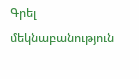Գրել մեկնաբանություն